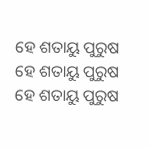ହେ ଶତାୟୁ ପୁରୁଷ
ହେ ଶତାୟୁ ପୁରୁଷ
ହେ ଶତାୟୁ ପୁରୁଷ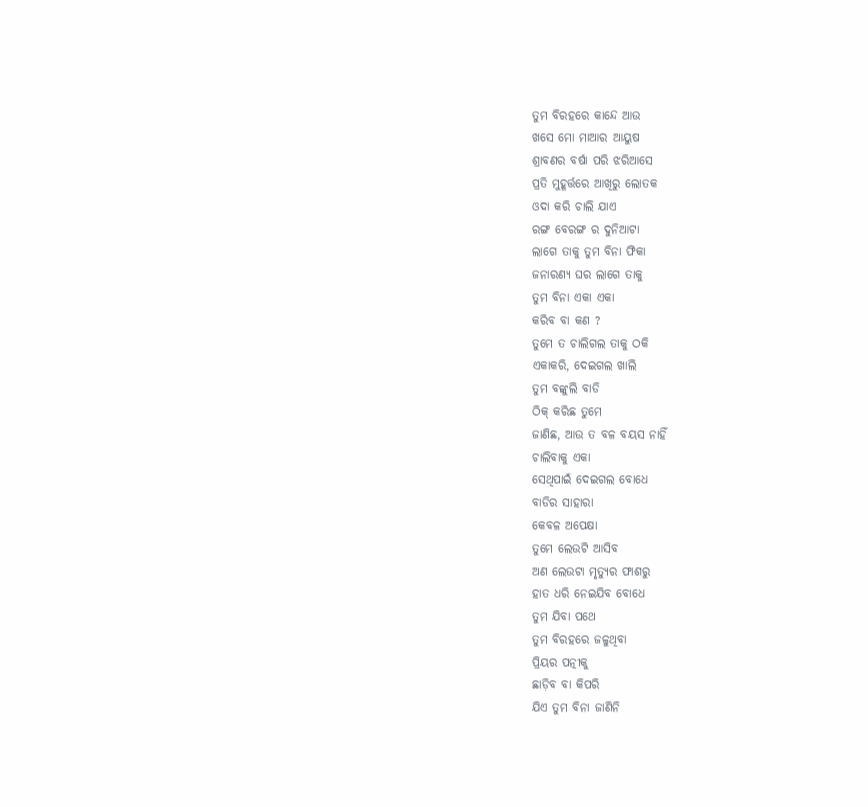ତୁମ ବିରହରେ କାନ୍ଦେ ଆଉ
ଖସେ ମୋ ମାଆର ଆୟୁଷ
ଶ୍ରାବଣର ବର୍ଷା ପରି ଝରିଆସେ
ପ୍ରତି ମୁହୂର୍ତ୍ତରେ ଆଖିରୁ ଲୋତକ
ଓଦା କରି ଚାଲି ଯାଏ
ରଙ୍ଗ ବେରଙ୍ଗ ର ଦୁନିଆଟା
ଲାଗେ ତାକୁ ତୁମ ବିନା ଫିକା
ଜନାରଣ୍ୟ ଘର ଲାଗେ ତାକୁ
ତୁମ ବିନା ଏକା ଏକା
କରିବ ବା କଣ ?
ତୁମେ ତ ଚାଲିଗଲ ତାକୁ ଠକି
ଏକାକରି, ଦେଇଗଲ ଖାଲି
ତୁମ ବଙ୍କୁଲି ବାଡି
ଠିକ୍ କରିଛ ତୁମେ
ଜାଣିଛ, ଆଉ ତ ବଳ ବୟସ ନାହିଁ
ଚାଲିବାକୁ ଏକା
ସେଥିପାଇଁ ଦେଇଗଲ ବୋଧେ
ବାଡିର ସାହାରା
କେବଳ ଅପେକ୍ଷା
ତୁମେ ଲେଉଟି ଆସିବ
ଅଣ ଲେଉଟା ମୃତ୍ୟୁର ଫାଶରୁ
ହାତ ଧରି ନେଇଯିବ ବୋଧେ
ତୁମ ଯିବା ପଥେ
ତୁମ ବିରହରେ ଜଳୁଥିବା
ପ୍ରିୟର ପତ୍ନୀକୁ
ଛାଡ଼ିବ ବା କିପରି
ଯିଏ ତୁମ ବିନା ଜାଣିନି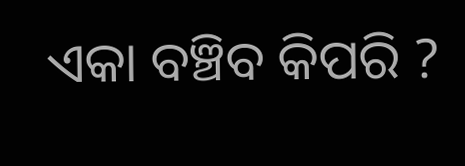ଏକା ବଞ୍ଚିବ କିପରି ?